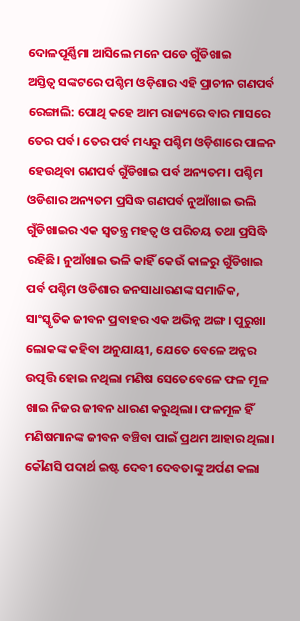ଦୋଳପୂର୍ଣ୍ଣିମା ଆସିଲେ ମନେ ପଡେ ଗୁଁଡିଖାଇ
ଅସ୍ତିତ୍ୱ ସଙ୍କଟରେ ପଶ୍ଚିମ ଓଡ଼ିଶାର ଏହି ପ୍ରାଚୀନ ଗଣପର୍ବ
ରେଙ୍ଗାଲି: ପୋଥି କହେ ଆମ ରାଜ୍ୟରେ ବାର ମାସରେ ତେର ପର୍ବ। ତେର ପର୍ବ ମଧ୍ୟରୁ ପଶ୍ଚିମ ଓଡ଼ିଶାରେ ପାଳନ ହେଉଥିବା ଗଣପର୍ବ ଗୁଁଡିଖାଇ ପର୍ବ ଅନ୍ୟତମ। ପଶ୍ଚିମ ଓଡିଶାର ଅନ୍ୟତମ ପ୍ରସିଦ୍ଧ ଗଣପର୍ବ ନୁଆଁଖାଇ ଭଲି ଗୁଁଡିଖାଇର ଏକ ସ୍ୱତନ୍ତ୍ର ମହତ୍ୱ ଓ ପରିଚୟ ତଥା ପ୍ରସିଦ୍ଧି ରହିଛି। ନୁଆଁଖାଇ ଭଳି କାହିଁ କେଉଁ କାଳରୁ ଗୁଁଡିଖାଇ ପର୍ବ ପଶ୍ଚିମ ଓଡିଶାର ଜନସାଧାରଣଙ୍କ ସମାଜିକ, ସାଂସ୍କୃତିକ ଜୀବନ ପ୍ରବାହର ଏକ ଅଭିନ୍ନ ଅଙ୍ଗ। ପୁରୁଖା ଲୋକଙ୍କ କହିବା ଅନୁଯାୟୀ, ଯେତେ ବେଳେ ଅନ୍ନର ଉତ୍ପତ୍ତି ହୋଇ ନଥିଲା ମଣିଷ ସେତେବେଳେ ଫଳ ମୂଳ ଖାଇ ନିଜର ଜୀବନ ଧାରଣ କରୁଥିଲା। ଫଳମୂଳ ହିଁ ମଣିଷମାନଙ୍କ ଜୀବନ ବଞ୍ଚିବା ପାଇଁ ପ୍ରଥମ ଆହାର ଥିଲା। କୌଣସି ପଦାର୍ଥ ଇଷ୍ଟ ଦେବୀ ଦେବତାଙ୍କୁ ଅର୍ପଣ କଲା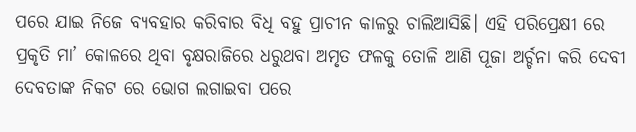ପରେ ଯାଇ ନିଜେ ବ୍ୟବହାର କରିବାର ବିଧି ବହୁ ପ୍ରାଚୀନ କାଳରୁ ଚାଲିଆସିଛି। ଏହି ପରିପ୍ରେକ୍ଷୀ ରେ ପ୍ରକୃତି ମା’ କୋଳରେ ଥିବା ବୃକ୍ଷରାଜିରେ ଧରୁଥବା ଅମୃତ ଫଳକୁ ତୋଳି ଆଣି ପୂଜା ଅର୍ଚ୍ଚନା କରି ଦେବୀ ଦେବତାଙ୍କ ନିକଟ ରେ ଭୋଗ ଲଗାଇବା ପରେ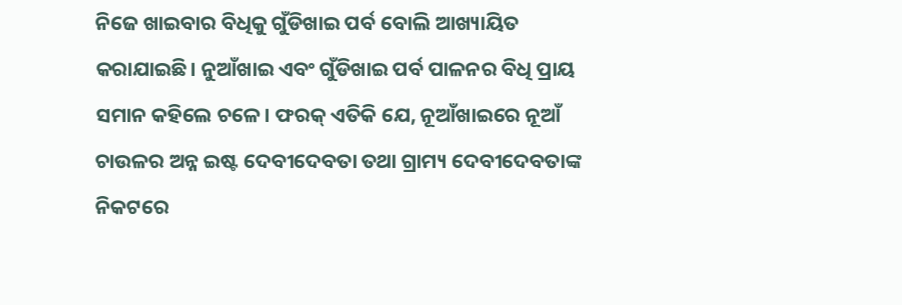ନିଜେ ଖାଇବାର ବିଧିକୁ ଗୁଁଡିଖାଇ ପର୍ବ ବୋଲି ଆଖ୍ୟାୟିତ କରାଯାଇଛି। ନୁଆଁଖାଇ ଏବଂ ଗୁଁଡିଖାଇ ପର୍ବ ପାଳନର ବିଧି ପ୍ରାୟ ସମାନ କହିଲେ ଚଳେ। ଫରକ୍ ଏତିକି ଯେ, ନୂଆଁଖାଇରେ ନୂଆଁ ଚାଉଳର ଅନ୍ନ ଇଷ୍ଟ ଦେବୀଦେବତା ତଥା ଗ୍ରାମ୍ୟ ଦେବୀଦେବତାଙ୍କ ନିକଟରେ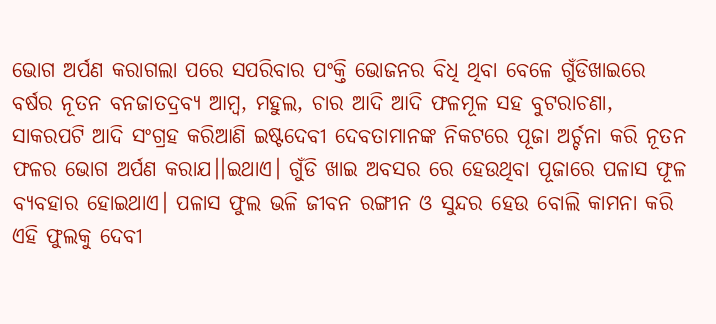ଭୋଗ ଅର୍ପଣ କରାଗଲା ପରେ ସପରିବାର ପଂକ୍ତି ଭୋଜନର ବିଧି ଥିବା ବେଳେ ଗୁଁଡିଖାଇରେ ବର୍ଷର ନୂତନ ବନଜାତଦ୍ରବ୍ୟ ଆମ୍ବ, ମହୁଲ, ଚାର ଆଦି ଆଦି ଫଳମୂଳ ସହ ବୁଟରାଚଣା, ସାକରପଟି ଆଦି ସଂଗ୍ରହ କରିଆଣି ଇଷ୍ଟଦେବୀ ଦେବତାମାନଙ୍କ ନିକଟରେ ପୂଜା ଅର୍ଚ୍ଚନା କରି ନୂତନ ଫଳର ଭୋଗ ଅର୍ପଣ କରାଯ।।ଇଥାଏ। ଗୁଁଡି ଖାଇ ଅବସର ରେ ହେଉଥିବା ପୂଜାରେ ପଳାସ ଫୂଳ ବ୍ୟବହାର ହୋଇଥାଏ। ପଳାସ ଫୁଲ ଭଳି ଜୀବନ ରଙ୍ଗୀନ ଓ ସୁନ୍ଦର ହେଉ ବୋଲି କାମନା କରି ଏହି ଫୁଲକୁ ଦେବୀ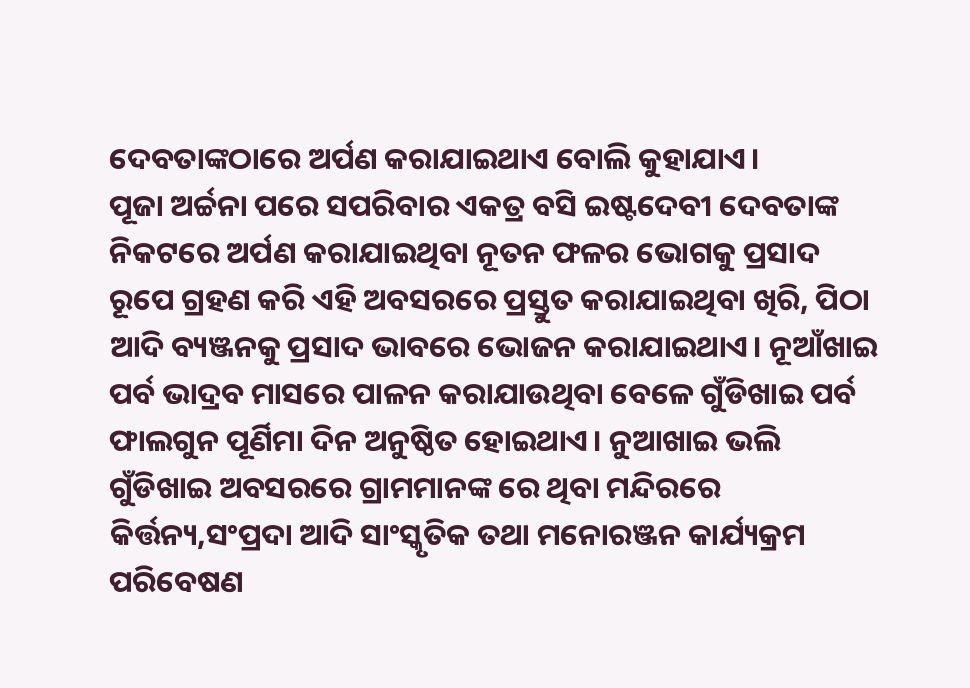ଦେବତାଙ୍କଠାରେ ଅର୍ପଣ କରାଯାଇଥାଏ ବୋଲି କୁହାଯାଏ।
ପୂଜା ଅର୍ଚ୍ଚନା ପରେ ସପରିବାର ଏକତ୍ର ବସି ଇଷ୍ଟଦେବୀ ଦେବତାଙ୍କ ନିକଟରେ ଅର୍ପଣ କରାଯାଇଥିବା ନୂତନ ଫଳର ଭୋଗକୁ ପ୍ରସାଦ ରୂପେ ଗ୍ରହଣ କରି ଏହି ଅବସରରେ ପ୍ରସ୍ତୁତ କରାଯାଇଥିବା ଖିରି, ପିଠା ଆଦି ବ୍ୟଞ୍ଜନକୁ ପ୍ରସାଦ ଭାବରେ ଭୋଜନ କରାଯାଇଥାଏ। ନୂଆଁଖାଇ ପର୍ବ ଭାଦ୍ରବ ମାସରେ ପାଳନ କରାଯାଉଥିବା ବେଳେ ଗୁଁଡିଖାଇ ପର୍ବ ଫାଲଗୁନ ପୂର୍ଣିମା ଦିନ ଅନୁଷ୍ଠିତ ହୋଇଥାଏ। ନୁଆଖାଇ ଭଲି ଗୁଁଡିଖାଇ ଅବସରରେ ଗ୍ରାମମାନଙ୍କ ରେ ଥିବା ମନ୍ଦିରରେ କିର୍ତ୍ତନ୍ୟ,ସଂପ୍ରଦା ଆଦି ସାଂସ୍କୃତିକ ତଥା ମନୋରଞ୍ଜନ କାର୍ଯ୍ୟକ୍ରମ ପରିବେଷଣ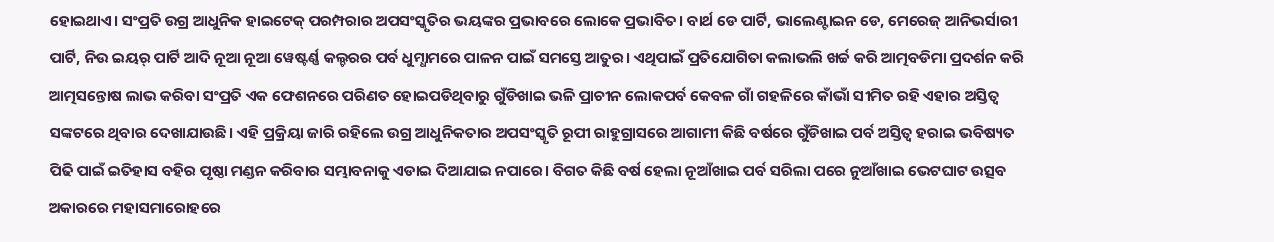ହୋଇଥାଏ। ସଂପ୍ରତି ଉଗ୍ର ଆଧୁନିକ ହାଇଟେକ୍ ପରମ୍ପରାର ଅପସଂସ୍କୃତିର ଭୟଙ୍କର ପ୍ରଭାବରେ ଲୋକେ ପ୍ରଭାବିତ। ବାର୍ଥ ଡେ ପାର୍ଟି, ଭାଲେଣ୍ଟାଇନ ଡେ, ମେରେଜ୍ ଆନିଭର୍ସାରୀ ପାର୍ଟି, ନିଉ ଇୟର୍ ପାର୍ଟି ଆଦି ନୂଆ ନୂଆ ୱେଷ୍ଟର୍ଣ୍ଣ କଲ୍ଚରର ପର୍ବ ଧୁମ୍ଧାମରେ ପାଳନ ପାଇଁ ସମସ୍ତେ ଆତୁର। ଏଥିପାଇଁ ପ୍ରତିଯୋଗିତା କଲାଭଲି ଖର୍ଚ୍ଚ କରି ଆତ୍ମବଡିମା ପ୍ରଦର୍ଶନ କରି ଆତ୍ମସନ୍ତୋଷ ଲାଭ କରିବା ସଂପ୍ରତି ଏକ ଫେଶନରେ ପରିଣତ ହୋଇପଡିଥିବାରୁ ଗୁଁଡିଖାଇ ଭଳି ପ୍ରାଚୀନ ଲୋକପର୍ବ କେବଳ ଗାଁ ଗହଳିରେ କାଁଭାଁ ସୀମିତ ରହି ଏହାର ଅସ୍ତିତ୍ୱ ସଙ୍କଟରେ ଥିବାର ଦେଖାଯାଉଛି। ଏହି ପ୍ରକ୍ରିୟା ଜାରି ରହିଲେ ଉଗ୍ର ଆଧୁନିକତାର ଅପସଂସ୍କୃତି ରୂପୀ ରାହୁଗ୍ରାସରେ ଆଗାମୀ କିଛି ବର୍ଷରେ ଗୁଁଡିଖାଇ ପର୍ବ ଅସ୍ତିତ୍ୱ ହରାଇ ଭବିଷ୍ୟତ ପିଢି ପାଇଁ ଇତିହାସ ବହିର ପୃଷ୍ଠା ମଣ୍ଡନ କରିବାର ସମ୍ଭାବନାକୁ ଏଡାଇ ଦିଆଯାଇ ନପାରେ। ବିଗତ କିଛି ବର୍ଷ ହେଲା ନୂଆଁଖାଇ ପର୍ବ ସରିଲା ପରେ ନୁଆଁଖାଇ ଭେଟଘାଟ ଉତ୍ସବ ଅକାରରେ ମହାସମାରୋହରେ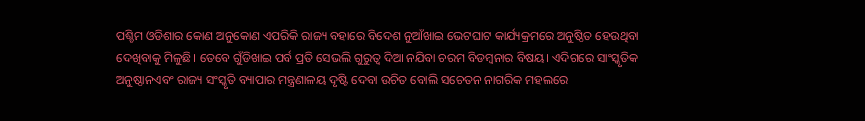ପଶ୍ଚିମ ଓଡିଶାର କୋଣ ଅନୁକୋଣ ଏପରିକି ରାଜ୍ୟ ବହାରେ ବିଦେଶ ନୁଆଁଖାଇ ଭେଟଘାଟ କାର୍ଯ୍ୟକ୍ରମରେ ଅନୁଷ୍ଠିତ ହେଉଥିବା ଦେଖିବାକୁ ମିଳୁଛି। ତେବେ ଗୁଁଡିଖାଇ ପର୍ବ ପ୍ରତି ସେଭଲି ଗୁରୁତ୍ୱ ଦିଆ ନଯିବା ଚରମ ବିଡମ୍ବନାର ବିଷୟ। ଏଦିଗରେ ସାଂସ୍କୃତିକ ଅନୁଷ୍ଠାନଏବଂ ରାଜ୍ୟ ସଂସ୍କୃତି ବ୍ୟାପାର ମନ୍ତ୍ରଣାଳୟ ଦୃଷ୍ଟି ଦେବା ଉଚିତ ବୋଲି ସଚେତନ ନାଗରିକ ମହଲରେ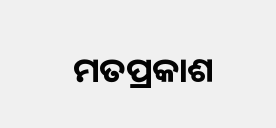ମତପ୍ରକାଶ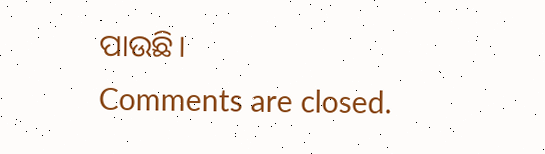ପାଉଛି।
Comments are closed.